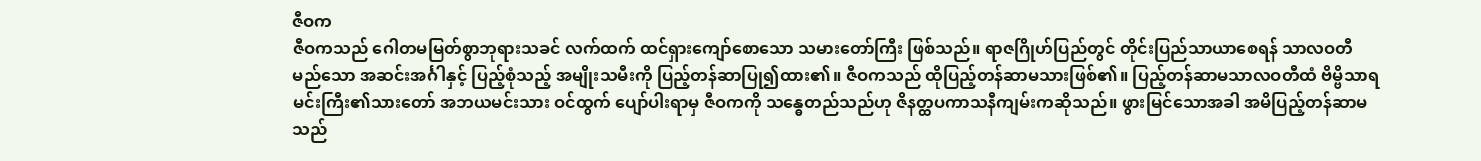ဇီဝက
ဇီဝကသည် ဂေါတမမြတ်စွာဘုရားသခင် လက်ထက် ထင်ရှားကျော်စောသော သမားတော်ကြီး ဖြစ်သည်။ ရာဇဂြိုဟ်ပြည်တွင် တိုင်းပြည်သာယာစေရန် သာလဝတီမည်သော အဆင်းအင်္ဂါနှင့် ပြည့်စုံသည့် အမျိုးသမီးကို ပြည့်တန်ဆာပြု၍ထား၏။ ဇီဝကသည် ထိုပြည့်တန်ဆာမသားဖြစ်၏။ ပြည့်တန်ဆာမသာလဝတီထံ ဗိမ္ဗိသာရမင်းကြီး၏သားတော် အဘယမင်းသား ဝင်ထွက် ပျော်ပါးရာမှ ဇီဝကကို သန္ဓေတည်သည်ဟု ဇိနတ္ထပကာသနီကျမ်းကဆိုသည်။ ဖွားမြင်သောအခါ အမိပြည့်တန်ဆာမသည်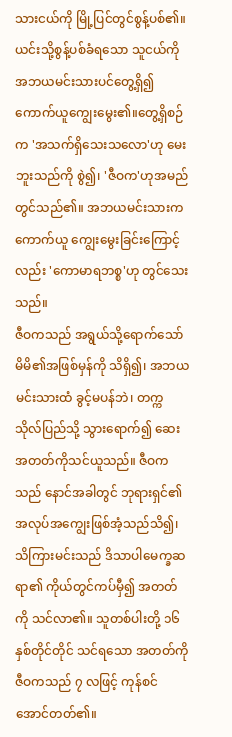သားငယ်ကို မြို့ပြင်တွင်စွန့်ပစ်၏။ ယင်းသို့စွန့်ပစ်ခံရသော သူငယ်ကို အဘယမင်းသားပင်တွေ့ရှိ၍ ကောက်ယူကျွေးမွေး၏။တွေ့ရှိစဉ်က 'အသက်ရှိသေးသလော'ဟု မေးဘူးသည်ကို စွဲ၍၊ 'ဇီဝက'ဟုအမည်တွင်သည်၏။ အဘယမင်းသားက ကောက်ယူ ကျွေးမွေးခြင်းကြောင့်လည်း 'ကောမာရဘစ္စ'ဟု တွင်သေးသည်။
ဇီဝကသည် အရွယ်သို့ရောက်သော် မိမိ၏အဖြစ်မှန်ကို သိရှိ၍၊ အဘယမင်းသားထံ ခွင့်မပန်ဘဲ၊ တက္ကသိုလ်ပြည်သို့ သွားရောက်၍ ဆေးအတတ်ကိုသင်ယူသည်။ ဇီဝကသည် နောင်အခါတွင် ဘုရားရှင်၏အလုပ်အကျွေးဖြစ်အံ့သည်သိ၍၊ သိကြားမင်းသည် ဒိသာပါမေက္ခဆရာ၏ ကိုယ်တွင်ကပ်မှီ၍ အတတ်ကို သင်လာ၏။ သူတစ်ပါးတို့ ၁၆ နှစ်တိုင်တိုင် သင်ရသော အတတ်ကို ဇီဝကသည် ၇ လဖြင့် ကုန်စင်အောင်တတ်၏။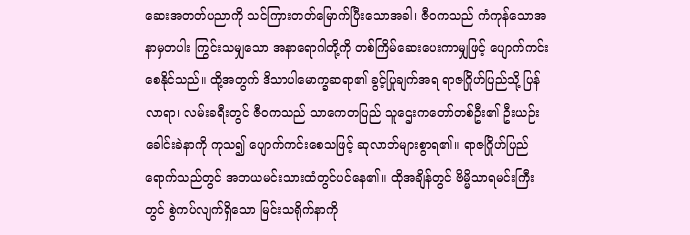ဆေးအတတ်ပညာကို သင်ကြားတတ်မြောက်ပြီးသောအခါ၊ ဇီဝကသည် ကံကုန်သောအနာမှတပါး ကြွင်းသမျှသော အနာရောဂါတို့ကို တစ်ကြိမ်ဆေးပေးကာမျှဖြင့် ပျောက်ကင်းစေနိုင်သည်။ ထို့အတွက် ဒိသာပါမောက္ခဆရာ၏ ခွင့်ပြုချက်အရ ရာဇဂြိုဟ်ပြည်သို့ ပြန်လာရာ၊ လမ်းခရီးတွင် ဇီဝကသည် သာကေတပြည် သူဌေးကတော်တစ်ဦး၏ ဦးယဉ်းခေါင်းခဲနာကို ကုသ၍ ပျောက်ကင်းစေသဖြင့် ဆုလာဘ်များစွာရ၏။ ရာဇဂြိုဟ်ပြည်ရောက်သည်တွင် အဘယမင်းသားထံတွင်ပင်နေ၏။ ထိုအချိန်တွင် ဗိမ္မိသာရမင်းကြီးတွင် စွဲကပ်လျက်ရှိသော မြင်းသရိုက်နာကို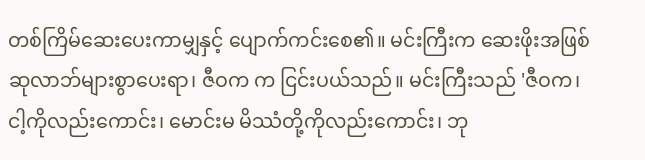တစ်ကြိမ်ဆေးပေးကာမျှနှင့် ပျောက်ကင်းစေ၏။ မင်းကြီးက ဆေးဖိုးအဖြစ် ဆုလာဘ်များစွာပေးရာ၊ ဇီဝက က ငြင်းပယ်သည်။ မင်းကြီးသည် 'ဇီဝက၊ ငါ့ကိုလည်းကောင်း၊ မောင်းမ မိဿံတို့ကိုလည်းကောင်း၊ ဘု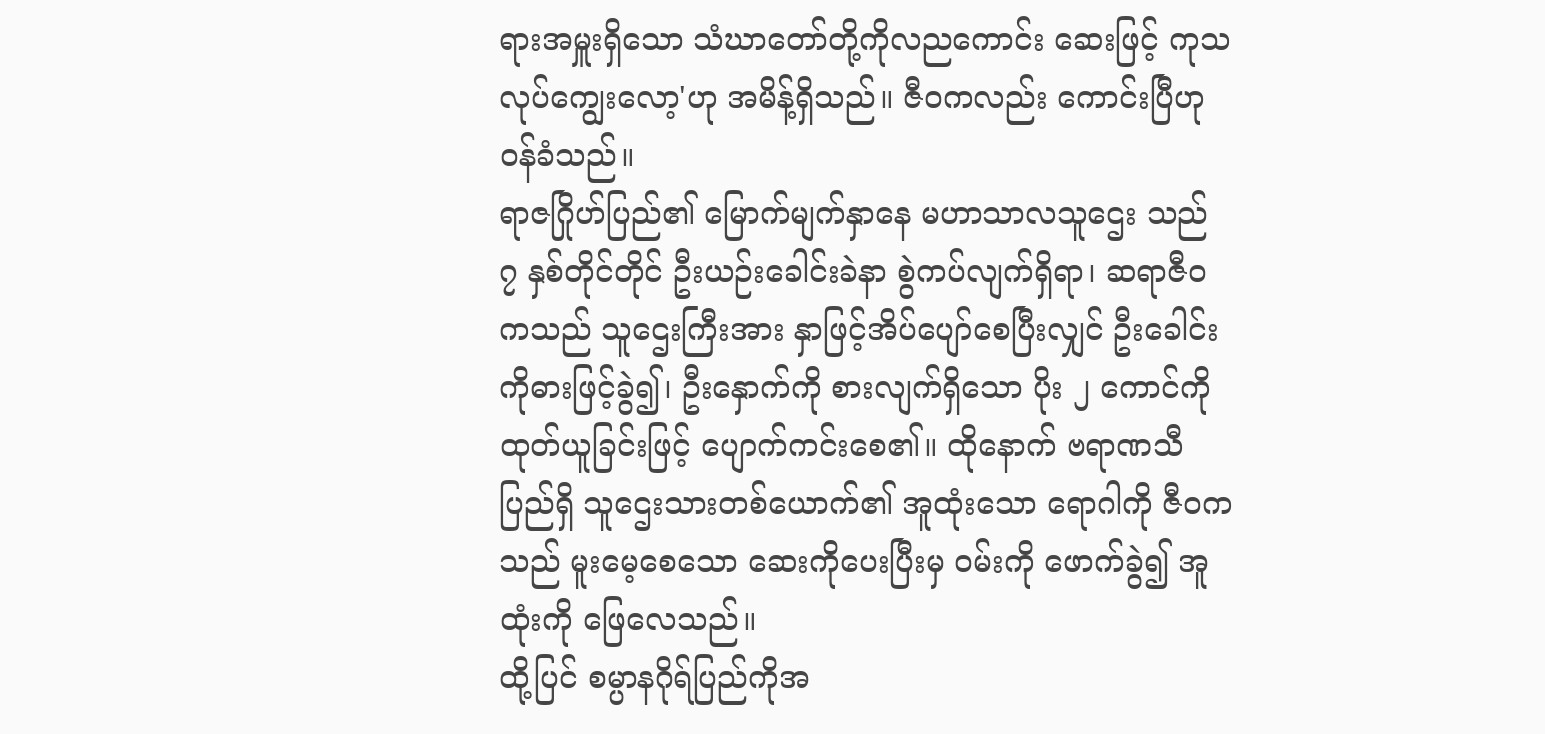ရားအမှူးရှိသော သံဃာတော်တို့ကိုလညကောင်း ဆေးဖြင့် ကုသလုပ်ကျွေးလော့'ဟု အမိန့်ရှိသည်။ ဇီဝကလည်း ကောင်းပြီဟု ဝန်ခံသည်။
ရာဇဂြိုဟ်ပြည်၏ မြောက်မျက်နှာနေ မဟာသာလသူဌေး သည် ၇ နှစ်တိုင်တိုင် ဦးယဉ်းခေါင်းခဲနာ စွဲကပ်လျက်ရှိရာ၊ ဆရာဇီဝကသည် သူဌေးကြီးအား နှာဖြင့်အိပ်ပျော်စေပြီးလျှင် ဦးခေါင်းကိုဓားဖြင့်ခွဲ၍၊ ဦးနှောက်ကို စားလျက်ရှိသော ပိုး ၂ ကောင်ကို ထုတ်ယူခြင်းဖြင့် ပျောက်ကင်းစေ၏။ ထိုနောက် ဗရာဏသီပြည်ရှိ သူဌေးသားတစ်ယောက်၏ အူထုံးသော ရောဂါကို ဇီဝကသည် မူးမေ့စေသော ဆေးကိုပေးပြီးမှ ဝမ်းကို ဖောက်ခွဲ၍ အူထုံးကို ဖြေလေသည်။
ထို့ပြင် စမ္ပာနဂိုရ်ပြည်ကိုအ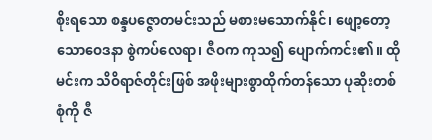စိုးရသော စန္ဒပဇ္ဇောတမင်းသည် မစားမသောက်နိုင်၊ ဖျော့တော့သောဝေဒနာ စွဲကပ်လေရာ၊ ဇီဝက ကုသ၍ ပျောက်ကင်း၏။ ထိုမင်းက သိဝိရာဇ်တိုင်းဖြစ် အဖိုးများစွာထိုက်တန်သော ပုဆိုးတစ်စုံကို ဇီ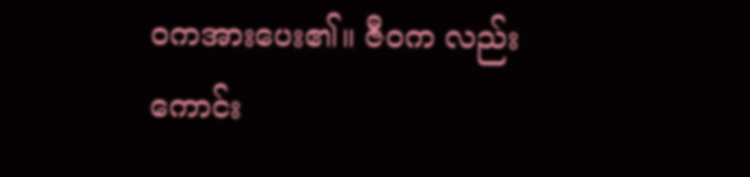ဝကအားပေး၏။ ဇီဝက လည်း ကောင်း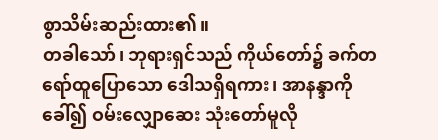စွာသိမ်းဆည်းထား၏။
တခါသော်၊ ဘုရားရှင်သည် ကိုယ်တော်၌ ခက်တရော်ထူပြောသော ဒေါသရှိရကား၊ အာနန္ဒာကိုခေါ်၍ ဝမ်းလျှောဆေး သုံးတော်မူလို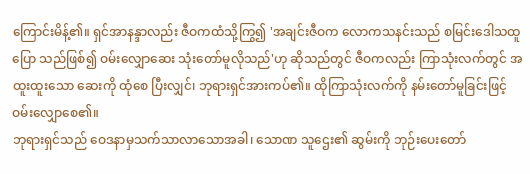ကြောင်းမိန့်၏။ ရှင်အာနန္ဒာလည်း ဇီဝကထံသို့ကြွ၍ 'အချင်းဇီဝက လောကသနင်းသည် စမြင်းဒေါသထူပြော သည်ဖြစ်၍ ဝမ်းလျှောဆေး သုံးတော်မူလိုသည်'ဟု ဆိုသည်တွင် ဇီဝကလည်း ကြာသုံးလက်တွင် အထူးထူးသော ဆေးကို ထုံစေ ပြီးလျှင်၊ ဘုရားရှင်အားကပ်၏။ ထိုကြာသုံးလက်ကို နမ်းတော်မူခြင်းဖြင့် ဝမ်းလျှောစေ၏။
ဘုရားရှင်သည် ဝေဒနာမှသက်သာလာသောအခါ၊ သောဏ သူဌေး၏ ဆွမ်းကို ဘုဉ်းပေးတော်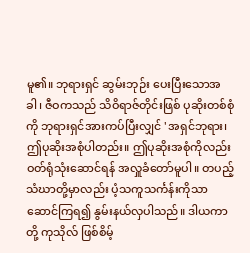မူ၏။ ဘုရားရှင် ဆွမ်းဘုဉ်း ပေးပြီးသောအခါ၊ ဇီဝကသည် သိဝိရာဇ်တိုင်းဖြစ် ပုဆိုးတစ်စုံကို ဘုရားရှင်အားကပ်ပြီးလျှင် 'အရှင်ဘုရား၊ ဤပုဆိုးအစုံပါတည်း။ ဤပုဆိုးအစုံကိုလည်း ဝတ်ရုံသုံးဆောင်ရန် အလှူခံတော်မူပါ။ တပည့်သံဃာတို့မှာလည်း ပံ့သကူသင်္ကန်းကိုသာ ဆောင်ကြရ၍ နွမ်းနယ်လှပါသည်။ ဒါယကာတို့ ကုသိုလ် ဖြစ်စိမ့်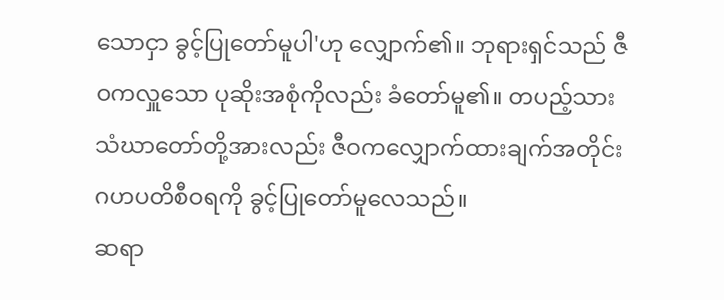သောငှာ ခွင့်ပြုတော်မူပါ'ဟု လျှောက်၏။ ဘုရားရှင်သည် ဇီဝကလှူသော ပုဆိုးအစုံကိုလည်း ခံတော်မူ၏။ တပည့်သား သံဃာတော်တို့အားလည်း ဇီဝကလျှောက်ထားချက်အတိုင်း ဂဟပတိစီဝရကို ခွင့်ပြုတော်မူလေသည်။
ဆရာ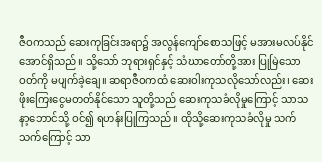ဇီဝကသည် ဆေးကုခြင်းအရာ၌ အလွန်ကျော်စောသဖြင့် မအားမလပ်နိုင်အောင်ရှိသည်။ သို့သော် ဘုရားရှင်နှင့် သံဃာတော်တို့အား ပြုမြဲသောဝတ်ကို မပျက်ခဲ့ချေ။ ဆရာဇီဝကထံ ဆေးဝါးကုသလိုသော်လည်း၊ ဆေးဖိုးကြေးငွေမတတ်နိုင်သော သူတို့သည် ဆေးကုသခံလိုမှုကြောင့် သာသနာ့ဘောင်သို့ ဝင်၍ ရဟန်းပြုကြသည်။ ထိုသို့ဆေးကုသခံလိုမှု သက်သက်ကြောင့် သာ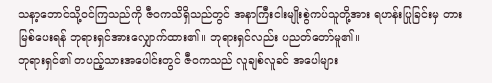သနာ့ဘောင်သို့ဝင်ကြသည်ကို ဇီဝကသိရှိသည်တွင် အနာကြီးငါးမျိုးစွဲကပ်သူတို့အား ရဟန်းပြုခြင်းမှ တားမြစ်ပေးရန် ဘုရားရှင်အားလျှောက်ထား၏။ ဘုရားရှင်လည်း ပညတ်တော်မူ၏။
ဘုရားရှင်၏ တပည့်သားအပေါင်းတွင် ဇီဝကသည် လူချစ်လူခင် အပေါများ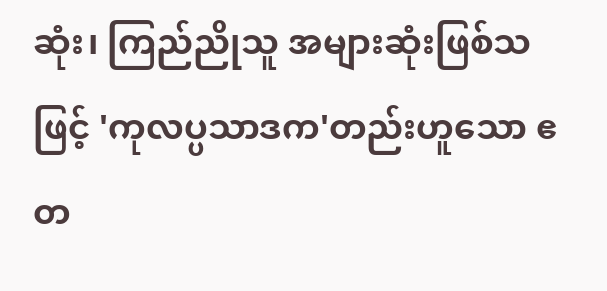ဆုံး၊ ကြည်ညိုသူ အများဆုံးဖြစ်သဖြင့် 'ကုလပ္ပသာဒက'တည်းဟူသော ဧတ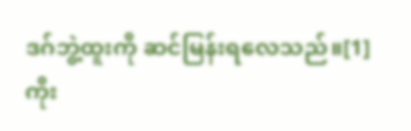ဒဂ်ဘွဲ့ထူးကို ဆင်မြန်းရလေသည်။[1]
ကိုး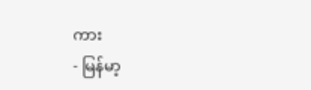ကား
- မြန်မာ့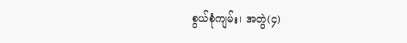စွယ်စုံကျမ်း၊ အတွဲ(၄)